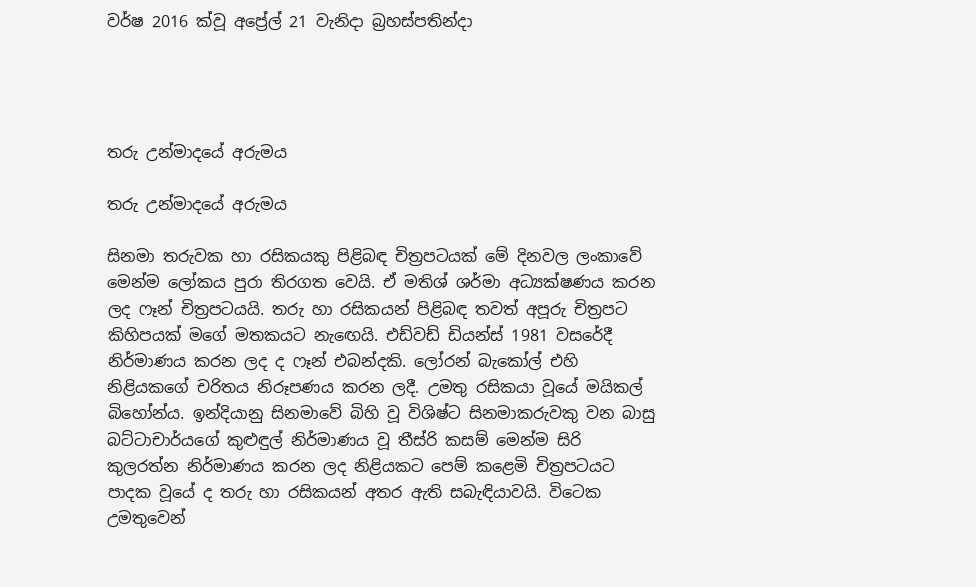වර්ෂ 2016 ක්වූ අප්‍රේල් 21 වැනිදා බ්‍රහස්පතින්දා




තරු උන්මාදයේ අරුමය

තරු උන්මාදයේ අරුමය

සිනමා තරුවක හා රසිකයකු පිළිබඳ චිත්‍රපටයක් මේ දිනවල ලංකාවේ මෙන්ම ලෝකය පුරා තිරගත වෙයි. ඒ මතිශ් ශර්මා අධ්‍යක්ෂණය කරන ලද ෆෑන් චිත්‍රපටයයි. තරු හා රසිකයන් පිළිබඳ තවත් අපූරු චිත්‍රපට කිහිපයක් මගේ මතකයට නැඟෙයි. එඩ්වඩ් ඩියන්ස් 1981 වසරේදී නිර්මාණය කරන ලද ද ෆෑන් එබන්දකි. ලෝරන් බැකෝල් එහි නිළියකගේ චරිතය නිරූපණය කරන ලදී. උමතු රසිකයා වූයේ මයිකල් බිහෝන්ය. ඉන්දියානු සිනමාවේ බිහි වූ විශිෂ්ට සිනමාකරුවකු වන බාසු බට්ටාචාර්යගේ කුළුඳුල් නිර්මාණය වූ තීස්රි කසම් මෙන්ම සිරි කුලරත්න නිර්මාණය කරන ලද නිළියකට පෙම් කළෙමි චිත්‍රපටයට පාදක වූයේ ද තරු හා රසිකයන් අතර ඇති සබැඳියාවයි. විටෙක උමතුවෙන්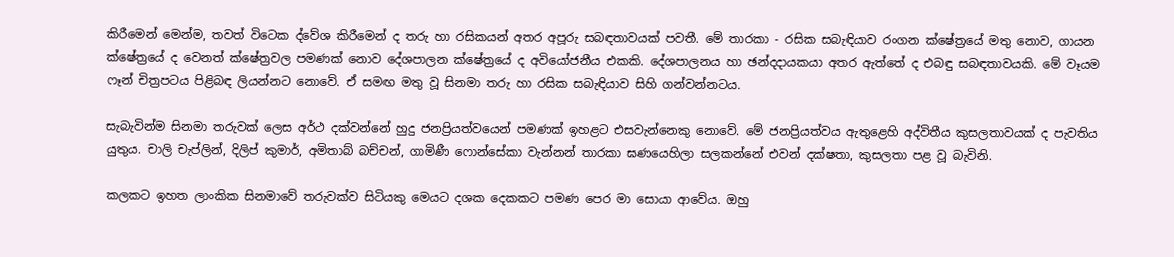කිරීමෙන් මෙන්ම, තවත් විටෙක ද්වේශ කිරීමෙන් ද තරු හා රසිකයන් අතර අපූරු සබඳතාවයක් පවතී. මේ තාරකා - රසික සබැඳියාව රංගන ක්ෂේත්‍රයේ මතු නොව, ගායන ක්ෂේත්‍රයේ ද වෙනත් ක්ෂේත්‍රවල පමණක් නොව දේශපාලන ක්ෂේත්‍රයේ ද අවියෝජනීය එකකි. දේශපාලනය හා ඡන්දදායකයා අතර ඇත්තේ ද එබඳු සබඳතාවයකි. මේ වෑයම ෆෑන් චිත්‍රපටය පිළිබඳ ලියන්නට නොවේ. ඒ සමඟ මතු වූ සිනමා තරු හා රසික සබැඳියාව සිහි ගන්වන්නටය.

සැබැවින්ම සිනමා තරුවක් ලෙස අර්ථ දක්වන්නේ හුදු ජනප්‍රියත්වයෙන් පමණක් ඉහළට එසවැන්නෙකු නොවේ. මේ ජනප්‍රියත්වය ඇතුළෙහි අද්විතීය කුසලතාවයක් ද පැවතිය යුතුය. චාලි චැප්ලින්, දිලිප් කුමාර්, අමිතාබ් බච්චන්, ගාමිණී ෆොන්සේකා වැන්නන් තාරකා ඝණයෙහිලා සලකන්නේ එවන් දක්ෂතා, කුසලතා පළ වූ බැවිනි.

කලකට ඉහත ලාංකික සිනමාවේ තරුවක්ව සිටියකු මෙයට දශක දෙකකට පමණ පෙර මා සොයා ආවේය. ඔහු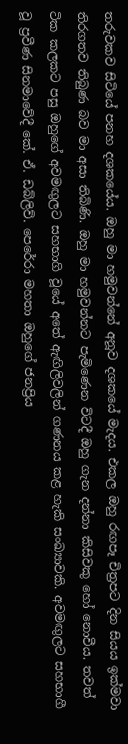තරුවකව සිටියේ පනහ දශකයේය. ඔහු මා හමුවන්නේ අනූව දශකයේ මැදය. එකල ඔහු රඟපෑ චිත්‍රපට දින සියය ඉක්මවා තිරගතව තිබුණ බව මා අසා තිබිණි. ඔහු මා හමුවන්නට පැමිණෙන විටදී ඔහු ගැන දන්නා කිසිවකු හෝ නොවීය. තවත් ටික කලකට පසු ඔහුගේ අවමඟුලට සහභාගි වූයේ අතේ ඇඟිලිවලින් ගණනය කළ හැකි සංඛ්‍යාවකි. අවමඟුලට සහභාගී වූ ප්‍රවීණ සිනමාවේදී කේ. ඒ. ඩබ්ලිව්. පෙරේරා මහතා ඔහුගේ ජනප්‍රිය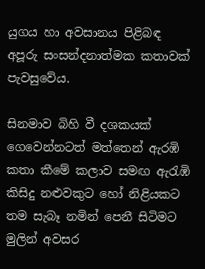යුගය හා අවසානය පිළිබඳ අපූරු සංසන්දනාත්මක කතාවක් පැවසුවේය.

සිනමාව බිහි වී දශකයක් ගෙවෙන්නටත් මත්තෙන් ඇරඹි කතා කීමේ කලාව සමඟ ඇරැඹි කිසිදු නළුවකුට හෝ නිළියකට තම සැබෑ නමින් පෙනී සිටිමට මුලින් අවසර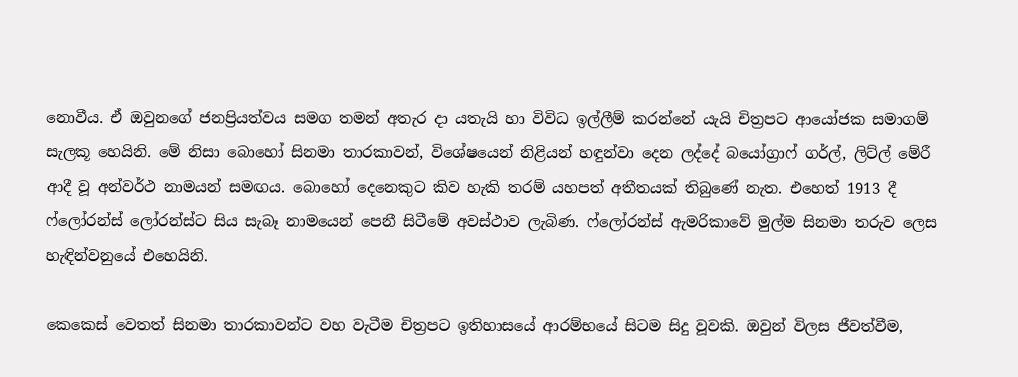නොවීය. ඒ ඔවුනගේ ජනප්‍රියත්වය සමග තමන් අතැර දා යතැයි හා විවිධ ඉල්ලීම් කරන්නේ යැයි චිත්‍රපට ආයෝජක සමාගම් සැලකූ හෙයිනි. මේ නිසා බොහෝ සිනමා තාරකාවන්, විශේෂයෙන් නිළියන් හඳුන්වා දෙන ලද්දේ බයෝග්‍රාෆ් ගර්ල්, ලිට්ල් මේරී ආදී වූ අන්වර්ථ නාමයන් සමඟය. බොහෝ දෙනෙකුට කිව හැකි තරම් යහපත් අතීතයක් තිබුණේ නැත. එහෙත් 1913 දී ෆ්ලෝරන්ස් ලෝරන්ස්ට සිය සැබෑ නාමයෙන් පෙනී සිටීමේ අවස්ථාව ලැබිණ. ෆ්ලෝරන්ස් ඇමරිකාවේ මුල්ම සිනමා තරුව ලෙස හැඳින්වනුයේ එහෙයිනි.

කෙකෙස් වෙතත් සිනමා තාරකාවන්ට වහ වැටීම චිත්‍රපට ඉතිහාසයේ ආරම්භයේ සිටම සිදු වූවකි. ඔවුන් විලස ජීවත්වීම,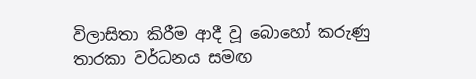විලාසිතා කිරීම ආදී වූ බොහෝ කරුණු තාරකා වර්ධනය සමඟ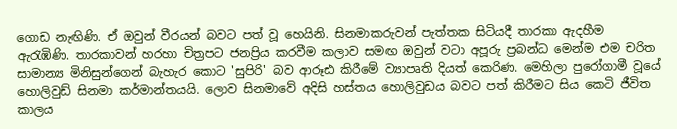ගොඩ නැඟිණි. ඒ ඔවුන් වීරයන් බවට පත් වූ හෙයිනි. සිනමාකරුවන් පැත්තක සිටියදී තාරකා ඇදහීම ඇරැඹිණි. තාරකාවන් හරහා චිත්‍රපට ජනප්‍රිය කරවීම කලාව සමඟ ඔවුන් වටා අපූරු ප්‍රබන්ධ මෙන්ම එම චරිත සාමාන්‍ය මිනිසුන්ගෙන් බැහැර කොට 'සුපිරි' බව ආරූඪ කිරීමේ ව්‍යාපෘති දියත් කෙරිණ. මෙහිලා පුරෝගාමී වූයේ හොලිවුඩ් සිනමා කර්මාන්තයයි. ලොව සිනමාවේ අදිසි හස්තය හොලිවුඩය බවට පත් කිරීමට සිය කෙටි ජීවිත කාලය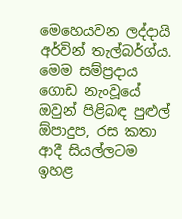මෙහෙයවන ලද්දායි අර්වින් තැල්බර්ග්ය. මෙම සම්ප්‍රදාය ගොඩ නැංවූයේ ඔවුන් පිළිබඳ පුළුල් ඕපාදුප, රස කතා ආදී සියල්ලටම ඉහළ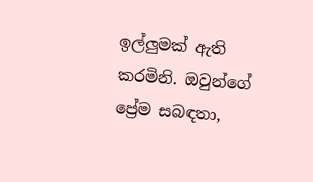ඉල්ලුමක් ඇති කරමිනි. ඔවුන්ගේ ප්‍රේම සබඳතා,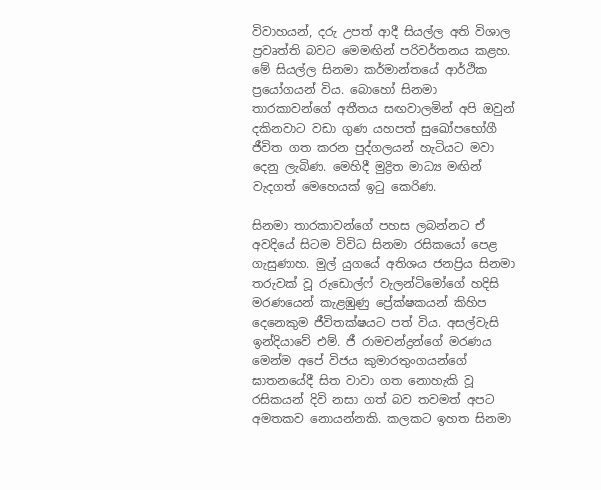විවාහයන්, දරු උපත් ආදී සියල්ල අති විශාල ප්‍රවෘත්ති බවට මෙමඟින් පරිවර්තනය කළහ. මේ සියල්ල සිනමා කර්මාන්තයේ ආර්ථික ප්‍රයෝගයන් විය. බොහෝ සිනමා තාරකාවන්ගේ අතීතය සඟවාලමින් අපි ඔවුන් දකිනවාට වඩා ගුණ යහපත් සුඛෝපභෝගී ජීවිත ගත කරන පුද්ගලයන් හැටියට මවා දෙනු ලැබිණ. මෙහිදී මුද්‍රිත මාධ්‍ය මඟින් වැදගත් මෙහෙයක් ඉටු කෙරිණ.

සිනමා තාරකාවන්ගේ පහස ලබන්නට ඒ අවදියේ සිටම විවිධ සිනමා රසිකයෝ පෙළ ගැසුණාහ. මුල් යුගයේ අතිශය ජනප්‍රිය සිනමා තරුවක් වූ රුඩොල්ෆ් වැලන්ටිමෝගේ හදිසි මරණයෙන් කැළඹුණු ප්‍රේක්ෂකයන් කිහිප දෙනෙකුම ජීවිතක්ෂයට පත් විය. අසල්වැසි ඉන්දියාවේ එම්. ජී රාමචන්ද්‍රන්ගේ මරණය මෙන්ම අපේ විජය කුමාරතුංගයන්ගේ ඝාතනයේදී සිත වාවා ගත නොහැකි වූ රසිකයන් දිවි නසා ගත් බව තවමත් අපට අමතකව නොයන්නකි. කලකට ඉහත සිනමා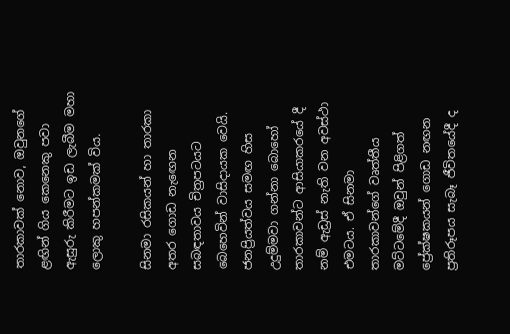තාරකාවක් නොව, ඔවුනගේ ළඟින් ගිය කෙනෙකු පවා ඇසුරු කිරීමට ඉඩ ලැබීම මහා ලොකු හපන්කමක් විය.

සිනමා රසිකයන් හා තාරකා අතර ගොඩ නැඟෙන සබඳතාවය චිත්‍රපටයට බෙහෙවින් වාසිදායක වෙයි. ජනප්‍රියත්වය සමඟ හිස උදුම්මවා ගන්නා බොහෝ තාරකාවන්ට ආසියාකරයේ දී නම් ඇඩ්‍රස් නැති වන අවස්ථා එමටය. ඒ සිනමා තාරකාවන්ගේ වෘත්තීය මට්ටමේදී ඔවුන් පිළිගත් ප්‍රේක්ෂකයන් ගොඩ නඟන ප්‍රතිරූපය සැබෑ ජීවිතයේදී ද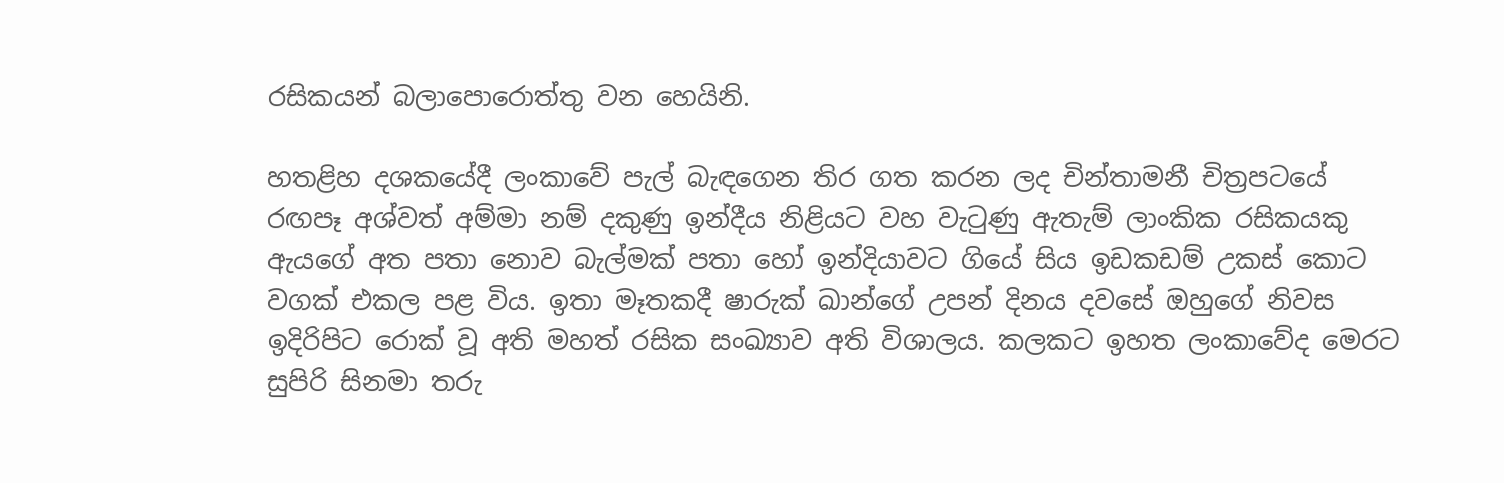රසිකයන් බලාපොරොත්තු වන හෙයිනි.

හතළිහ දශකයේදී ලංකාවේ පැල් බැඳගෙන තිර ගත කරන ලද චින්තාමනී චිත්‍රපටයේ රඟපෑ අශ්වත් අම්මා නම් දකුණු ඉන්දීය නිළියට වහ වැටුණු ඇතැම් ලාංකික රසිකයකු ඇයගේ අත පතා නොව බැල්මක් පතා හෝ ඉන්දියාවට ගියේ සිය ඉඩකඩම් උකස් කොට වගක් එකල පළ විය. ඉතා මෑතකදී ෂාරුක් ඛාන්ගේ උපන් දිනය දවසේ ඔහුගේ නිවස ඉදිරිපිට රොක් වූ අති මහත් රසික සංඛ්‍යාව අති විශාලය. කලකට ඉහත ලංකාවේද මෙරට සුපිරි සිනමා තරු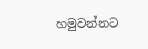හමුවන්නට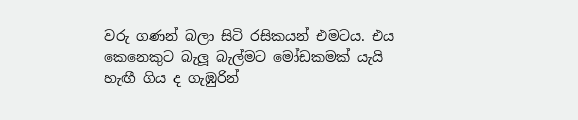වරු ගණන් බලා සිටි රසිකයන් එමටය. එය කෙනෙකුට බැලූ බැල්මට මෝඩකමක් යැයි හැඟී ගිය ද ගැඹුරින්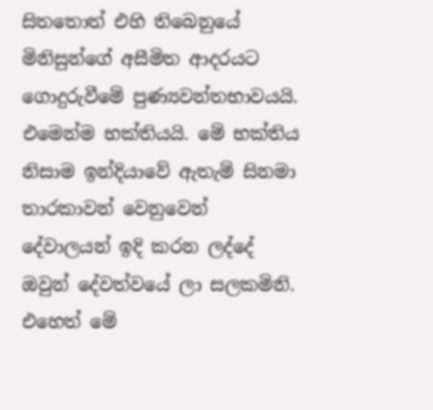සිතතොත් එහි තිබෙනුයේ මිනිසුන්ගේ අසීමිත ආදරයට ගොදුරුවීමේ පුණ්‍යවන්තභාවයයි. එමෙන්ම භක්තියයි. මේ භක්තිය නිසාම ඉන්දියාවේ ඇතැම් සිනමා තාරකාවන් වෙනුවෙන් දේවාලයන් ඉදි කරන ලද්දේ ඔවුන් දේවත්වයේ ලා සලකමිනි. එහෙත් මේ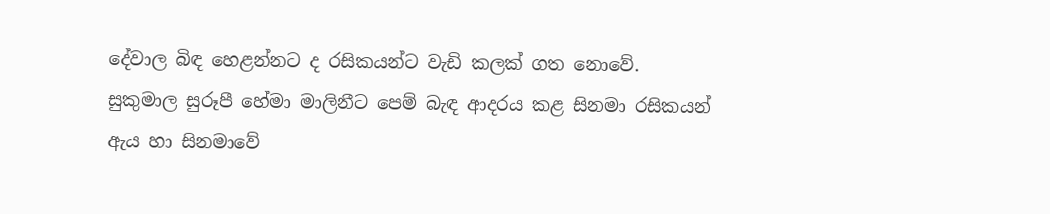දේවාල බිඳ හෙළන්නට ද රසිකයන්ට වැඩි කලක් ගත නොවේ. සුකුමාල සුරූපී හේමා මාලිනීට පෙම් බැඳ ආදරය කළ සිනමා රසිකයන් ඇය හා සිනමාවේ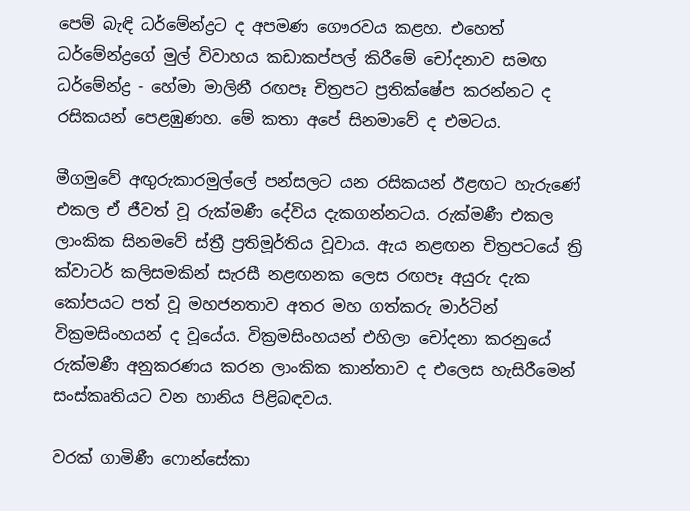පෙම් බැඳි ධර්මේන්ද්‍රට ද අපමණ ගෞරවය කළහ. එහෙත් ධර්මේන්ද්‍රගේ මුල් විවාහය කඩාකප්පල් කිරීමේ චෝදනාව සමඟ ධර්මේන්ද්‍ර - හේමා මාලිනී රඟපෑ චිත්‍රපට ප්‍රතික්ෂේප කරන්නට ද රසිකයන් පෙළඹුණහ. මේ කතා අපේ සිනමාවේ ද එමටය.

මීගමුවේ අඟුරුකාරමුල්ලේ පන්සලට යන රසිකයන් ඊළඟට හැරුණේ එකල ඒ ජීවත් වූ රුක්මණී දේවිය දැකගන්නටය. රුක්මණී එකල ලාංකික සිනමවේ ස්ත්‍රී ප්‍රතිමූර්තිය වූවාය. ඇය නළඟන චිත්‍රපටයේ ත්‍රි ක්වාටර් කලිසමකින් සැරසී නළඟනක ලෙස රඟපෑ අයුරු දැක කෝපයට පත් වූ මහජනතාව අතර මහ ගත්කරු මාර්ටින් වික්‍රමසිංහයන් ද වූයේය. වික්‍රමසිංහයන් එහිලා චෝදනා කරනුයේ රුක්මණී අනුකරණය කරන ලාංකික කාන්තාව ද එලෙස හැසිරීමෙන් සංස්කෘතියට වන හානිය පිළිබඳවය.

වරක් ගාමිණී ෆොන්සේකා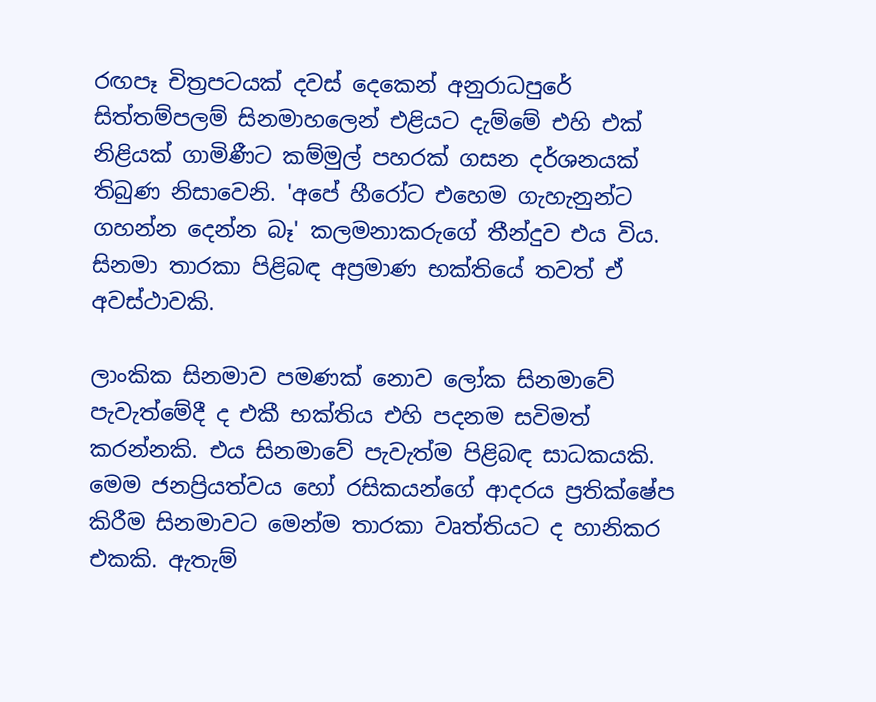රඟපෑ චිත්‍රපටයක් දවස් දෙකෙන් අනුරාධපුරේ සිත්තම්පලම් සිනමාහලෙන් එළියට දැම්මේ එහි එක් නිළියක් ගාමිණීට කම්මුල් පහරක් ගසන දර්ශනයක් තිබුණ නිසාවෙනි. 'අපේ හීරෝට එහෙම ගැහැනුන්ට ගහන්න දෙන්න බෑ' කලමනාකරුගේ තීන්දුව එය විය. සිනමා තාරකා පිළිබඳ අප්‍රමාණ භක්තියේ තවත් ඒ අවස්ථාවකි.

ලාංකික සිනමාව පමණක් නොව ලෝක සිනමාවේ පැවැත්මේදී ද එකී භක්තිය එහි පදනම සවිමත් කරන්නකි. එය සිනමාවේ පැවැත්ම පිළිබඳ සාධකයකි. මෙම ජනප්‍රියත්වය හෝ රසිකයන්ගේ ආදරය ප්‍රතික්ෂේප කිරීම සිනමාවට මෙන්ම තාරකා වෘත්තියට ද හානිකර එකකි. ඇතැම්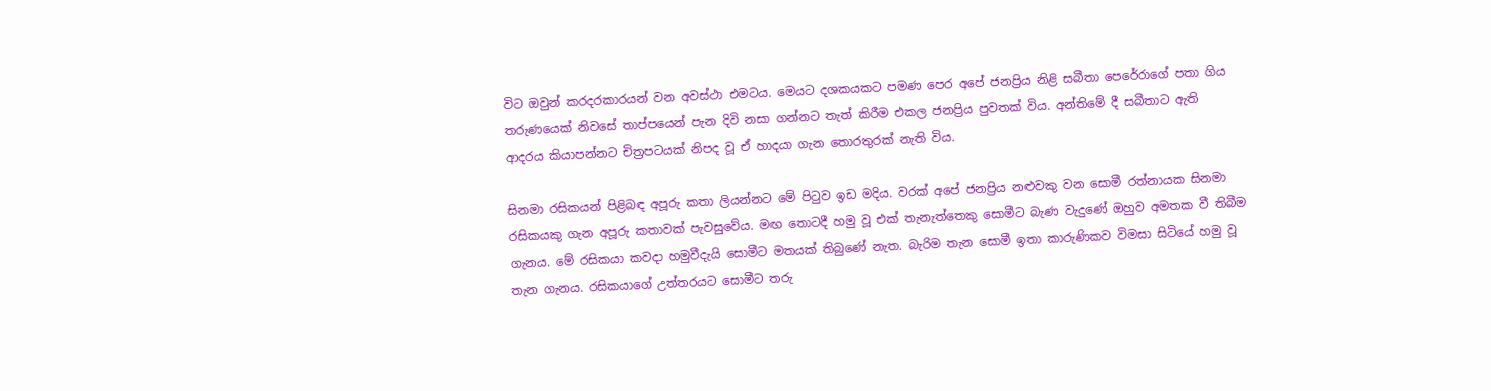විට ඔවුන් කරදරකාරයන් වන අවස්ථා එමටය. මෙයට දශකයකට පමණ පෙර අපේ ජනප්‍රිය නිළි සබීතා පෙරේරාගේ පතා ගිය තරුණයෙක් නිවසේ තාප්පයෙන් පැන දිවි නසා ගන්නට තැත් කිරීම එකල ජනප්‍රිය පුවතක් විය. අන්තිමේ දී සබීතාට ඇති ආදරය කියාපන්නට චිත්‍රපටයක් නිපද වූ ඒ හාදයා ගැන තොරතුරක් නැති විය.

සිනමා රසිකයන් පිළිබඳ අපූරු කතා ලියන්නට මේ පිටුව ඉඩ මදිය. වරක් අපේ ජනප්‍රිය නළුවකු වන සොමී රත්නායක සිනමා රසිකයකු ගැන අපූරු කතාවක් පැවසුවේය. මඟ තොටදී හමු වූ එක් තැනැත්තෙකු සොමීට බැණ වැදුණේ ඔහුව අමතක වී තිබීම ගැනය. මේ රසිකයා කවදා හමුවීදැයි සොමීට මතයක් තිබුණේ නැත. බැරිම තැන සොමී ඉතා කාරුණිකව විමසා සිටියේ හමු වූ තැන ගැනය. රසිකයාගේ උත්තරයට සොමීට තරු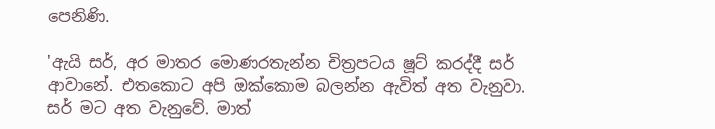පෙනිණි.

'ඇයි සර්, අර මාතර මොණරතැන්න චිත්‍රපටය ෂූට් කරද්දී සර් ආවානේ. එතකොට අපි ඔක්කොම බලන්න ඇවිත් අත වැනුවා. සර් මට අත වැනුවේ. මාත්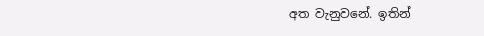අත වැනුවනේ. ඉතින්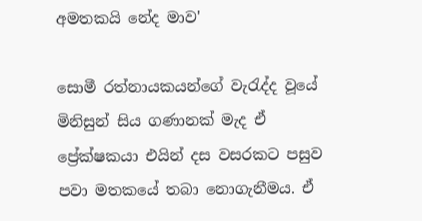අමතකයි නේද මාව'

සොමී රත්නායකයන්ගේ වැරැද්ද වූයේ මිනිසුන් සිය ගණානක් මැද ඒ ප්‍රේක්ෂකයා එයින් දස වසරකට පසුව පවා මතකයේ තබා නොගැනීමය. ඒ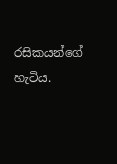රසිකයන්ගේ හැටිය.